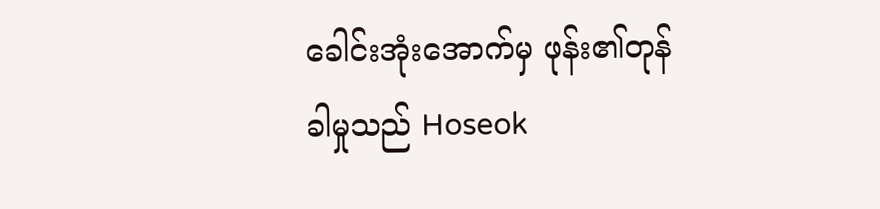ခေါင်းအုံးအောက်မှ ဖုန်း၏တုန်ခါမှုသည် Hoseok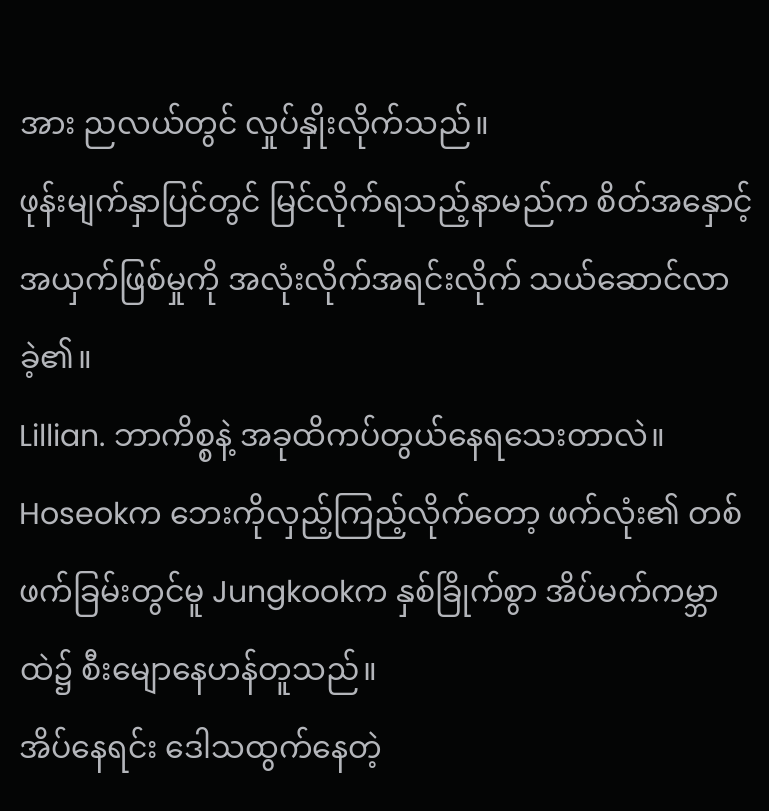အား ညလယ်တွင် လှုပ်နှိုးလိုက်သည်။
ဖုန်းမျက်နှာပြင်တွင် မြင်လိုက်ရသည့်နာမည်က စိတ်အနှောင့်အယှက်ဖြစ်မှုကို အလုံးလိုက်အရင်းလိုက် သယ်ဆောင်လာခဲ့၏။
Lillian. ဘာကိစ္စနဲ့ အခုထိကပ်တွယ်နေရသေးတာလဲ။
Hoseokက ဘေးကိုလှည့်ကြည့်လိုက်တော့ ဖက်လုံး၏ တစ်ဖက်ခြမ်းတွင်မူ Jungkookက နှစ်ခြိုက်စွာ အိပ်မက်ကမ္ဘာထဲ၌ စီးမျောနေဟန်တူသည်။
အိပ်နေရင်း ဒေါသထွက်နေတဲ့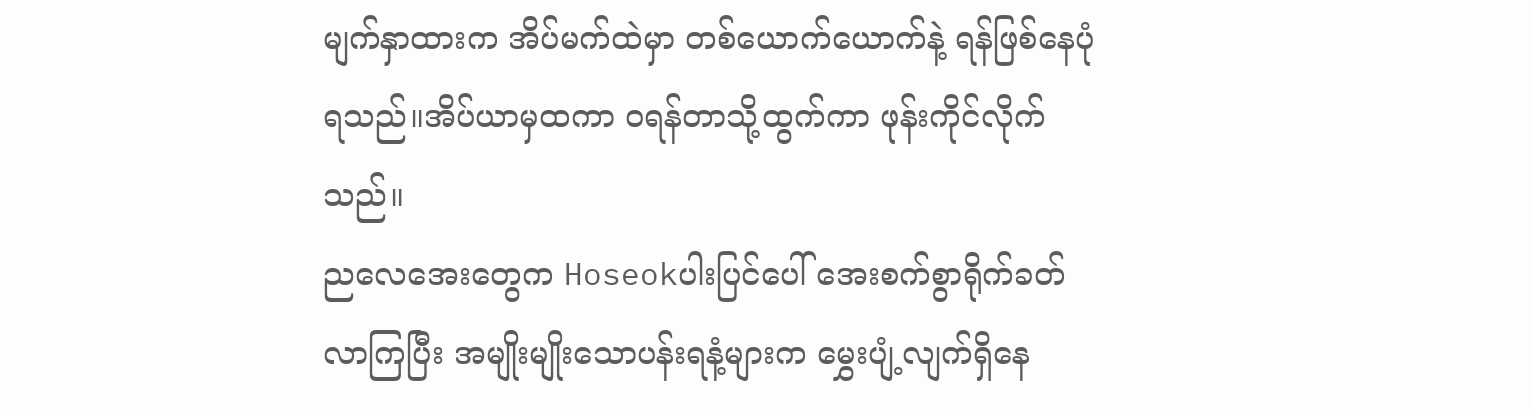မျက်နှာထားက အိပ်မက်ထဲမှာ တစ်ယောက်ယောက်နဲ့ ရန်ဖြစ်နေပုံရသည်။အိပ်ယာမှထကာ ဝရန်တာသို့ထွက်ကာ ဖုန်းကိုင်လိုက်သည်။
ညလေအေးတွေက Hoseokပါးပြင်ပေါ် အေးစက်စွာရိုက်ခတ်လာကြပြီး အမျိုးမျိုးသောပန်းရနံ့များက မွှေးပျံ့လျက်ရှိနေ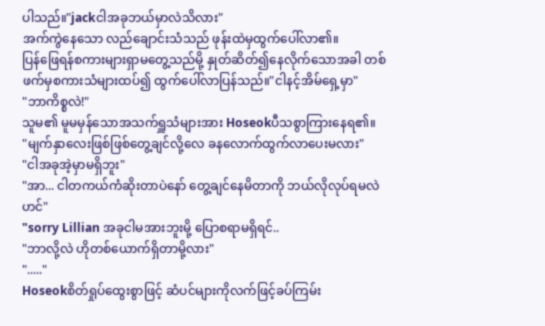ပါသည်။"jackငါအခုဘယ်မှာလဲသိလား"
အက်ကွဲနေသော လည်ချောင်းသံသည် ဖုန်းထဲမှထွက်ပေါ်လာ၏။
ပြန်ဖြေရန်စကားများရှာမတွေ့သည်မို့ နှုတ်ဆိတ်၍နေလိုက်သောအခါ တစ်ဖက်မှစကားသံများထပ်၍ ထွက်ပေါ်လာပြန်သည်။"ငါနင့်အိမ်ရှေ့မှာ"
"ဘာကိစ္စလဲ!"
သူမ၏ မူမမှန်သောအသက်ရှူသံများအား Hoseokပီသစွာကြားနေရ၏။
"မျက်နှာလေးဖြစ်ဖြစ်တွေ့ချင်လို့လေ ခနလောက်ထွက်လာပေးမလား"
"ငါအခုအဲ့မှာမရှိဘူး"
"အာ... ငါတကယ်ကံဆိုးတာပဲနော် တွေ့ချင်နေမိတာကို ဘယ်လိုလုပ်ရမလဲဟင်"
"sorry Lillian အခုငါမအားဘူးမို့ ပြောစရာမရှိရင်..
"ဘာလို့လဲ ဟိုတစ်ယောက်ရှိတာမို့လား"
"....."
Hoseokစိတ်ရှုပ်ထွေးစွာဖြင့် ဆံပင်များကိုလက်ဖြင့်ခပ်ကြမ်း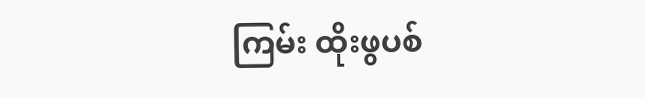ကြမ်း ထိုးဖွပစ်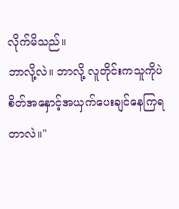လိုက်မိသည်။
ဘာလို့လဲ။ ဘာလို့ လူတိုင်းကသူကိုပဲ စိတ်အနှောင့်အယှက်ပေးချင်နေကြရတာလဲ။"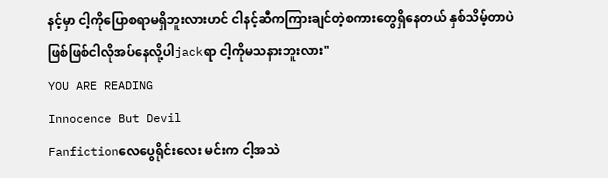နင့်မှာ ငါ့ကိုပြောစရာမရှိဘူးလားဟင် ငါနင့်ဆီကကြားချင်တဲ့စကားတွေရှိနေတယ် နှစ်သိမ့်တာပဲဖြစ်ဖြစ်ငါလိုအပ်နေလို့ပါjackရာ ငါ့ကိုမသနားဘူးလား"
YOU ARE READING
Innocence But Devil
Fanfictionလေပွေရိုင်းလေး မင်းက ငါ့အသဲ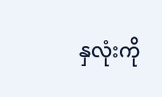နှလုံးကို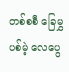တစ်စစီ ခြေမွှပစ်မဲ့ လေပွေ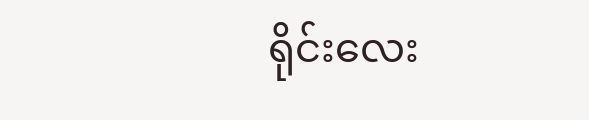ရိုင်းလေး